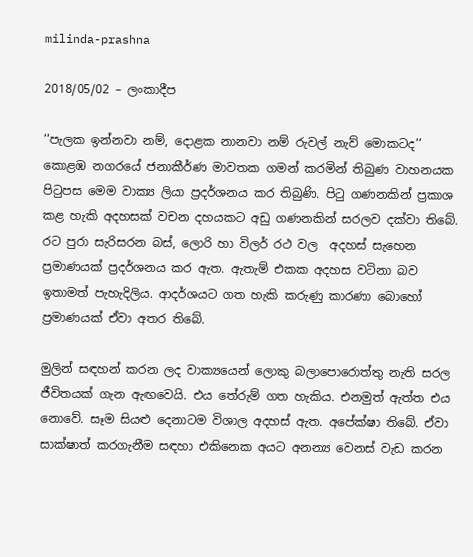milinda-prashna

2018/05/02 – ලංකාදීප

‘‘පැලක ඉන්නවා නම්, දොළක නානවා නම් රුවල් නැව් මොකටද’’ කොළඹ නගරයේ ජනාකීර්ණ මාවතක ගමන් කරමින් තිබුණ වාහනයක පිටුපස මෙම වාක්‍ය ලියා ප්‍රදර්ශනය කර තිබුණි. පිටු ගණනකින් ප්‍රකාශ කළ හැකි අදහසක් වචන දහයකට අඩු ගණනකින් සරලව දක්වා තිබේ. රට පුරා සැරිසරන බස්, ලොරි හා විලර් රථ වල  අදහස් සැහෙන ප්‍රමාණයක් ප්‍රදර්ශනය කර ඇත. ඇතැම් එකක අදහස වටිනා බව ඉතාමත් පැහැදිලිය. ආදර්ශයට ගත හැකි කරුණු කාරණා බොහෝ ප්‍රමාණයක් ඒවා අතර තිබේ.

මුලින් සඳහන් කරන ලද වාක්‍යයෙන් ලොකු බලාපොරොත්තු නැති සරල ජීවිතයක් ගැන ඇඟවෙයි. එය තේරුම් ගත හැකිය. එනමුත් ඇත්ත එය නොවේ. සෑම සියළු දෙනාටම විශාල අදහස් ඇත. අපේක්ෂා තිබේ. ඒවා සාක්ෂාත් කරගැනීම සඳහා එකිනෙක අයට අනන්‍ය වෙනස් වැඩ කරන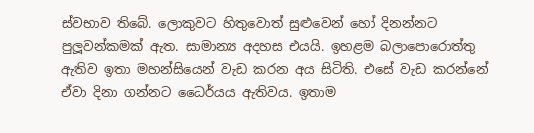ස්වභාව තිබේ. ලොකුවට හිතුවොත් සුළුවෙන් හෝ දිනන්නට පුලූවන්කමක් ඇත. සාමාන්‍ය අදහස එයයි. ඉහළම බලාපොරොත්තු ඇතිව ඉතා මහන්සියෙන් වැඩ කරන අය සිටිති. එසේ වැඩ කරන්නේ ඒවා දිනා ගන්නට ධෛර්යය ඇතිවය. ඉතාම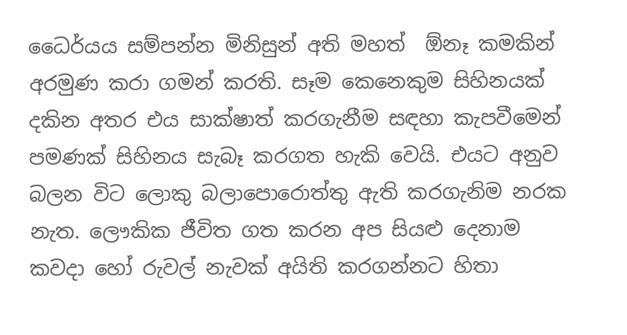ධෛර්යය සම්පන්න මිනිසුන් අති මහත්  ඕනෑ කමකින් අරමුණ කරා ගමන් කරති. සෑම කෙනෙකුම සිහිනයක් දකින අතර එය සාක්ෂාත් කරගැනීම සඳහා කැපවීමෙන් පමණක් සිහිනය සැබෑ කරගත හැකි වෙයි. එයට අනුව බලන විට ලොකු බලාපොරොත්තු ඇති කරගැනිම නරක නැත. ලෞකික ජීවිත ගත කරන අප සියළු දෙනාම කවදා හෝ රුවල් නැවක් අයිති කරගන්නට හිතා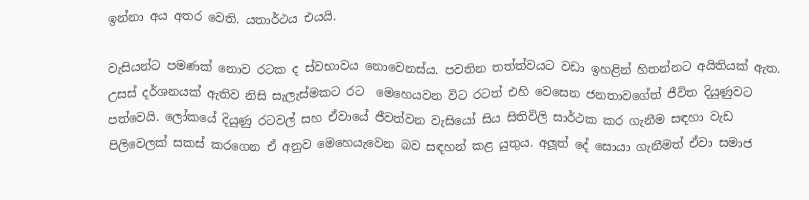ඉන්නා අය අතර වෙති. යතාර්ථය එයයි.

වැසියන්ට පමණක් නොව රටක ද ස්වභාවය නොවෙනස්ය. පවතින තත්ත්වයට වඩා ඉහළින් හිතන්නට අයිතියක් ඇත. උසස් දර්ශනයක් ඇතිව නිසි සැලැස්මකට රට  මෙහෙයවන විට රටත් එහි වෙසෙන ජනතාවගේත් ජීවිත දියුණුවට පත්වෙයි. ලෝකයේ දියුණු රටවල් සහ ඒවායේ ජීවත්වන වැසියෝ සිය සිතිවිලි සාර්ථක කර ගැනීම සඳහා වැඩ පිලිවෙලක් සකස් කරගෙන ඒ අනුව මෙහෙයැවෙන බව සඳහන් කළ යුතුය. අලූත් දේ සොයා ගැනීමත් ඒවා සමාජ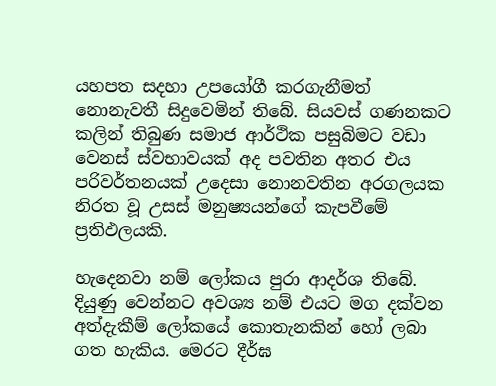යහපත සදහා උපයෝගී කරගැනීමත් නොනැවතී සිදුවෙමින් තිබේ. සියවස් ගණනකට කලින් තිබුණ සමාජ ආර්ථික පසුබිමට වඩා වෙනස් ස්වභාවයක් අද පවතින අතර එය පරිවර්තනයක් උදෙසා නොනවතින අරගලයක නිරත වූ උසස් මනුෂ්‍යයන්ගේ කැපවීමේ ප්‍රතිඵලයකි.

හැදෙනවා නම් ලෝකය පුරා ආදර්ශ තිබේ. දියුණු වෙන්නට අවශ්‍ය නම් එයට මග දක්වන අත්දැකීම් ලෝකයේ කොතැනකින් හෝ ලබා ගත හැකිය. මෙරට දීර්ඝ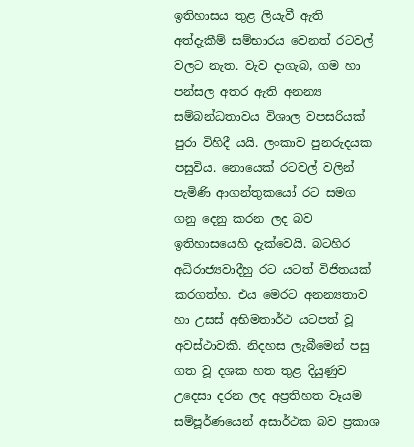ඉතිහාසය තුළ ලියැවී ඇති අත්දැකීම් සම්භාරය වෙනත් රටවල් වලට නැත. වැව දාගැබ, ගම හා පන්සල අතර ඇති අනන්‍ය සම්බන්ධතාවය විශාල වපසරියක් පුරා විහිදී යයි. ලංකාව පුනරුදයක පසුවිය. නොයෙක් රටවල් වලින් පැමිණි ආගන්තුකයෝ රට සමග ගනු දෙනු කරන ලද බව ඉතිහාසයෙහි දැක්වෙයි. බටහිර අධිරාජ්‍යවාදීහු රට යටත් විජිතයක් කරගත්හ. එය මෙරට අනන්‍යතාව හා උසස් අභිමතාර්ථ යටපත් වූ අවස්ථාවකි. නිදහස ලැබීමෙන් පසු ගත වූ දශක හත තුළ දියුණුව උදෙසා දරන ලද අප්‍රතිහත වෑයම සම්පූර්ණයෙන් අසාර්ථක බව ප්‍රකාශ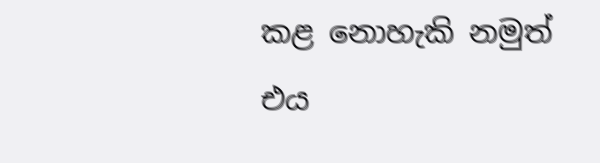කළ නොහැකි නමුත් එය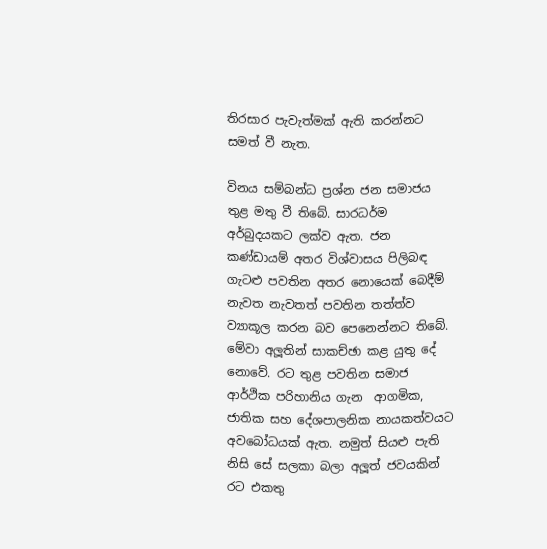තිරසාර පැවැත්මක් ඇති කරන්නට සමත් වී නැත.

විනය සම්බන්ධ ප්‍රශ්න ජන සමාජය තුළ මතු වී තිබේ. සාරධර්ම අර්බුදයකට ලක්ව ඇත. ජන කණ්ඩායම් අතර විශ්වාසය පිලිබඳ ගැටළු පවතින අතර නොයෙක් බෙදීම් නැවත නැවතත් පවතින තත්ත්ව ව්‍යාකූල කරන බව පෙනෙන්නට තිබේ. මේවා අලූතින් සාකච්ඡා කළ යුතු දේ නොවේ. රට තුළ පවතින සමාජ ආර්ථික පරිහානිය ගැන  ආගමික, ජාතික සහ දේශපාලනික නායකත්වයට අවබෝධයක් ඇත. නමුත් සියළු පැති නිසි සේ සලකා බලා අලූත් ජවයකින් රට එකතු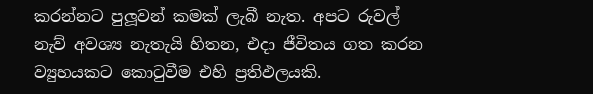කරන්නට පුලූවන් කමක් ලැබී නැත. අපට රුවල් නැව් අවශ්‍ය නැතැයි හිතන, එදා ජීවිතය ගත කරන ව්‍යුහයකට කොටුවීම එහි ප්‍රතිඵලයකි.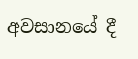අවසානයේ දී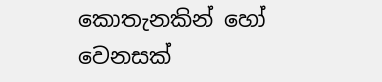කොතැනකින් හෝ වෙනසක්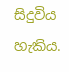සිදුවිය හැකිය.